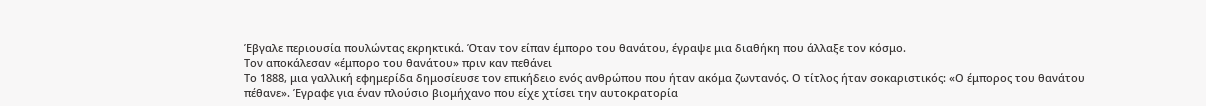Έβγαλε περιουσία πουλώντας εκρηκτικά. Όταν τον είπαν έμπορο του θανάτου, έγραψε μια διαθήκη που άλλαξε τον κόσμο.
Τον αποκάλεσαν «έμπορο του θανάτου» πριν καν πεθάνει
Το 1888, μια γαλλική εφημερίδα δημοσίευσε τον επικήδειο ενός ανθρώπου που ήταν ακόμα ζωντανός. Ο τίτλος ήταν σοκαριστικός: «Ο έμπορος του θανάτου πέθανε». Έγραφε για έναν πλούσιο βιομήχανο που είχε χτίσει την αυτοκρατορία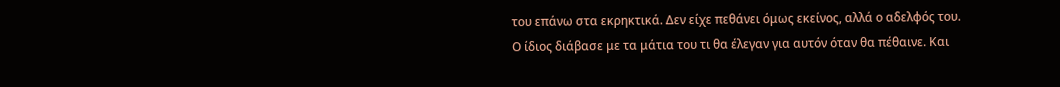του επάνω στα εκρηκτικά. Δεν είχε πεθάνει όμως εκείνος, αλλά ο αδελφός του.
Ο ίδιος διάβασε με τα μάτια του τι θα έλεγαν για αυτόν όταν θα πέθαινε. Και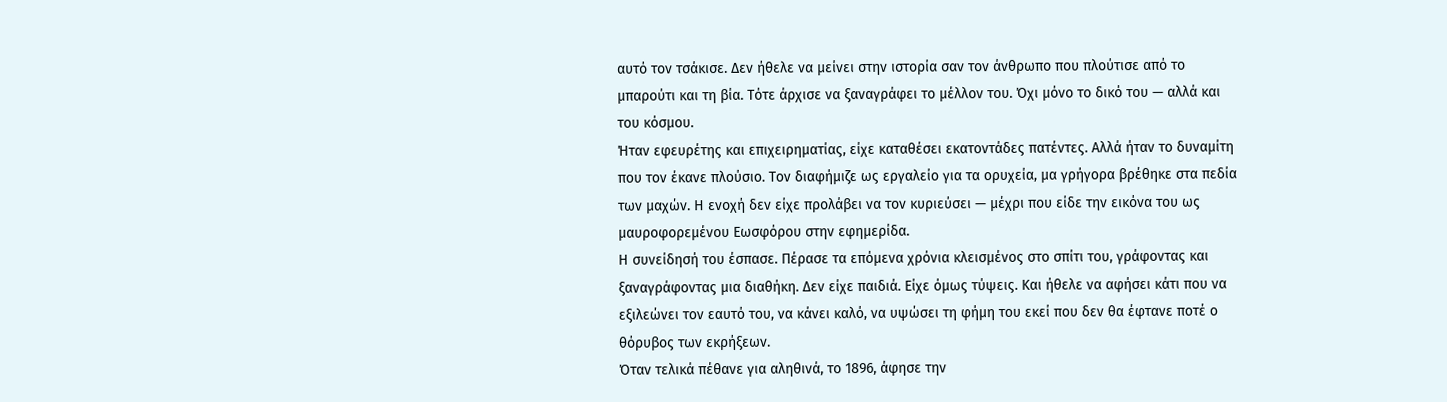αυτό τον τσάκισε. Δεν ήθελε να μείνει στην ιστορία σαν τον άνθρωπο που πλούτισε από το μπαρούτι και τη βία. Τότε άρχισε να ξαναγράφει το μέλλον του. Όχι μόνο το δικό του — αλλά και του κόσμου.
Ήταν εφευρέτης και επιχειρηματίας, είχε καταθέσει εκατοντάδες πατέντες. Αλλά ήταν το δυναμίτη που τον έκανε πλούσιο. Τον διαφήμιζε ως εργαλείο για τα ορυχεία, μα γρήγορα βρέθηκε στα πεδία των μαχών. Η ενοχή δεν είχε προλάβει να τον κυριεύσει — μέχρι που είδε την εικόνα του ως μαυροφορεμένου Εωσφόρου στην εφημερίδα.
Η συνείδησή του έσπασε. Πέρασε τα επόμενα χρόνια κλεισμένος στο σπίτι του, γράφοντας και ξαναγράφοντας μια διαθήκη. Δεν είχε παιδιά. Είχε όμως τύψεις. Και ήθελε να αφήσει κάτι που να εξιλεώνει τον εαυτό του, να κάνει καλό, να υψώσει τη φήμη του εκεί που δεν θα έφτανε ποτέ ο θόρυβος των εκρήξεων.
Όταν τελικά πέθανε για αληθινά, το 1896, άφησε την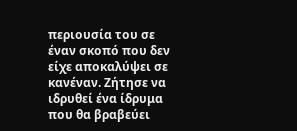περιουσία του σε έναν σκοπό που δεν είχε αποκαλύψει σε κανέναν. Ζήτησε να ιδρυθεί ένα ίδρυμα που θα βραβεύει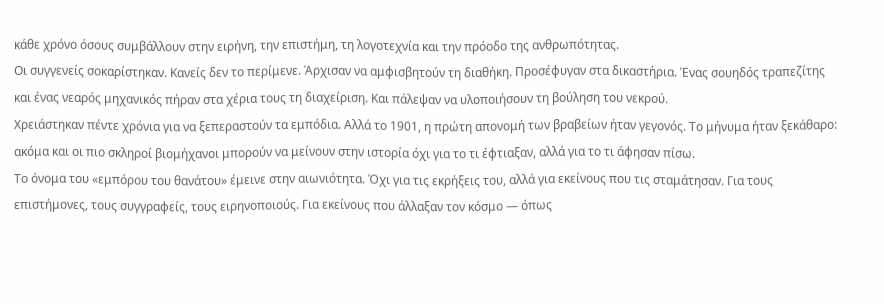κάθε χρόνο όσους συμβάλλουν στην ειρήνη, την επιστήμη, τη λογοτεχνία και την πρόοδο της ανθρωπότητας.
Οι συγγενείς σοκαρίστηκαν. Κανείς δεν το περίμενε. Άρχισαν να αμφισβητούν τη διαθήκη. Προσέφυγαν στα δικαστήρια. Ένας σουηδός τραπεζίτης και ένας νεαρός μηχανικός πήραν στα χέρια τους τη διαχείριση. Και πάλεψαν να υλοποιήσουν τη βούληση του νεκρού.
Χρειάστηκαν πέντε χρόνια για να ξεπεραστούν τα εμπόδια. Αλλά το 1901, η πρώτη απονομή των βραβείων ήταν γεγονός. Το μήνυμα ήταν ξεκάθαρο: ακόμα και οι πιο σκληροί βιομήχανοι μπορούν να μείνουν στην ιστορία όχι για το τι έφτιαξαν, αλλά για το τι άφησαν πίσω.
Το όνομα του «εμπόρου του θανάτου» έμεινε στην αιωνιότητα. Όχι για τις εκρήξεις του, αλλά για εκείνους που τις σταμάτησαν. Για τους επιστήμονες, τους συγγραφείς, τους ειρηνοποιούς. Για εκείνους που άλλαξαν τον κόσμο — όπως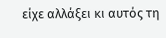είχε αλλάξει κι αυτός τη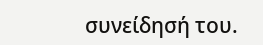συνείδησή του.